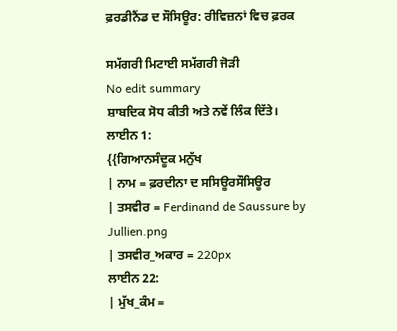ਫ਼ਰਡੀਨੈਂਡ ਦ ਸੌਸਿਊਰ: ਰੀਵਿਜ਼ਨਾਂ ਵਿਚ ਫ਼ਰਕ

ਸਮੱਗਰੀ ਮਿਟਾਈ ਸਮੱਗਰੀ ਜੋੜੀ
No edit summary
ਸ਼ਾਬਦਿਕ ਸੋਧ ਕੀਤੀ ਅਤੇ ਨਵੇਂ ਲਿੰਕ ਦਿੱਤੇ।
ਲਾਈਨ 1:
{{ਗਿਆਨਸੰਦੂਕ ਮਨੁੱਖ
| ਨਾਮ = ਫ਼ਰਦੀਨਾ ਦ ਸਸਿਊਰਸੌਸਿਊਰ
| ਤਸਵੀਰ = Ferdinand de Saussure by Jullien.png
| ਤਸਵੀਰ_ਅਕਾਰ = 220px
ਲਾਈਨ 22:
| ਮੁੱਖ_ਕੰਮ =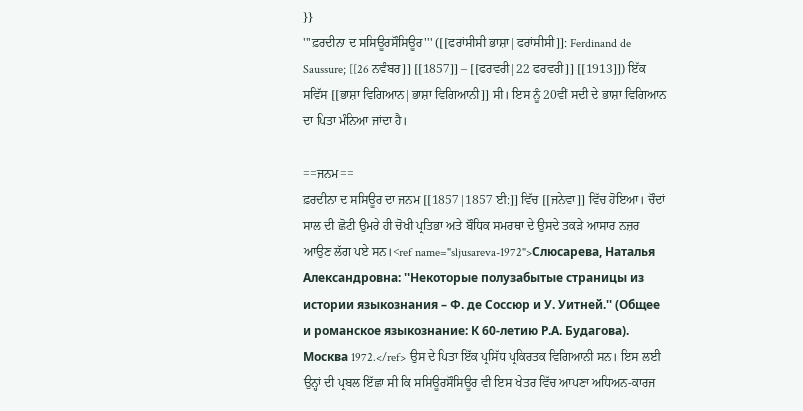}}
'''ਫ਼ਰਦੀਨਾ ਦ ਸਸਿਊਰਸੌਸਿਊਰ''' ([[ਫਰਾਂਸੀਸੀ ਭਾਸ਼ਾ|ਫਰਾਂਸੀਸੀ]]: Ferdinand de Saussure; [[26 ਨਵੰਬਰ]] [[1857]] – [[ਫਰਵਰੀ|22 ਫਰਵਰੀ]] [[1913]]) ਇੱਕ ਸਵਿੱਸ [[ਭਾਸ਼ਾ ਵਿਗਿਆਨ|ਭਾਸ਼ਾ ਵਿਗਿਆਨੀ]] ਸੀ। ਇਸ ਨੂੰ 20ਵੀਂ ਸਦੀ ਦੇ ਭਾਸ਼ਾ ਵਿਗਿਆਨ ਦਾ ਪਿਤਾ ਮੰਨਿਆ ਜਾਂਦਾ ਹੈ।

==ਜਨਮ==
ਫ਼ਰਦੀਨਾ ਦ ਸਸਿਊਰ ਦਾ ਜਨਮ [[1857|1857 ਈ:]] ਵਿੱਚ [[ਜਨੇਵਾ]] ਵਿੱਚ ਹੋਇਆ। ਚੌਦਾਂ ਸਾਲ ਦੀ ਛੋਟੀ ਉਮਰੇ ਹੀ ਚੋਖੀ ਪ੍ਰਤਿਭਾ ਅਤੇ ਬੌਧਿਕ ਸਮਰਥਾ ਦੇ ਉਸਦੇ ਤਕੜੇ ਆਸਾਰ ਨਜ਼ਰ ਆਉਣ ਲੱਗ ਪਏ ਸਨ।<ref name="sljusareva-1972">Слюсарева, Наталья Александровна: ''Некоторые полузабытые страницы из истории языкознания – Ф. де Соссюр и У. Уитней.'' (Общее и романское языкознание: К 60-летию Р.А. Будагова). Москва 1972.</ref> ਉਸ ਦੇ ਪਿਤਾ ਇੱਕ ਪ੍ਰਸਿੱਧ ਪ੍ਰਕਿਰਤਕ ਵਿਗਿਆਨੀ ਸਨ। ਇਸ ਲਈ ਉਨ੍ਹਾਂ ਦੀ ਪ੍ਰਬਲ ਇੱਛਾ ਸੀ ਕਿ ਸਸਿਊਰਸੌਸਿਊਰ ਵੀ ਇਸ ਖੇਤਰ ਵਿੱਚ ਆਪਣਾ ਅਧਿਅਨ-ਕਾਰਜ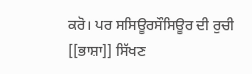ਕਰੋ। ਪਰ ਸਸਿਊਰਸੌਸਿਊਰ ਦੀ ਰੁਚੀ [[ਭਾਸ਼ਾ]] ਸਿੱਖਣ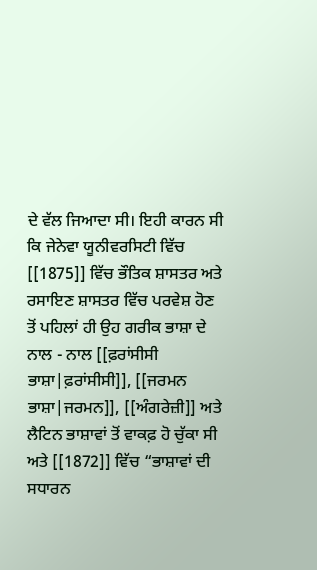ਦੇ ਵੱਲ ਜਿਆਦਾ ਸੀ। ਇਹੀ ਕਾਰਨ ਸੀ ਕਿ ਜੇਨੇਵਾ ਯੂਨੀਵਰਸਿਟੀ ਵਿੱਚ [[1875]] ਵਿੱਚ ਭੌਤਿਕ ਸ਼ਾਸਤਰ ਅਤੇ ਰਸਾਇਣ ਸ਼ਾਸਤਰ ਵਿੱਚ ਪਰਵੇਸ਼ ਹੋਣ ਤੋਂ ਪਹਿਲਾਂ ਹੀ ਉਹ ਗਰੀਕ ਭਾਸ਼ਾ ਦੇ ਨਾਲ - ਨਾਲ [[ਫ਼ਰਾਂਸੀਸੀ ਭਾਸ਼ਾ|ਫ਼ਰਾਂਸੀਸੀ]], [[ਜਰਮਨ ਭਾਸ਼ਾ|ਜਰਮਨ]], [[ਅੰਗਰੇਜ਼ੀ]] ਅਤੇ ਲੈਟਿਨ ਭਾਸ਼ਾਵਾਂ ਤੋਂ ਵਾਕਫ਼ ਹੋ ਚੁੱਕਾ ਸੀ ਅਤੇ [[1872]] ਵਿੱਚ “ਭਾਸ਼ਾਵਾਂ ਦੀ ਸਧਾਰਨ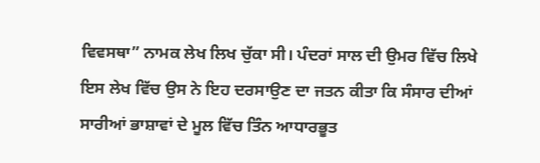ਵਿਵਸਥਾ” ਨਾਮਕ ਲੇਖ ਲਿਖ ਚੁੱਕਾ ਸੀ। ਪੰਦਰਾਂ ਸਾਲ ਦੀ ਉਮਰ ਵਿੱਚ ਲਿਖੇ ਇਸ ਲੇਖ ਵਿੱਚ ਉਸ ਨੇ ਇਹ ਦਰਸਾਉਣ ਦਾ ਜਤਨ ਕੀਤਾ ਕਿ ਸੰਸਾਰ ਦੀਆਂ ਸਾਰੀਆਂ ਭਾਸ਼ਾਵਾਂ ਦੇ ਮੂਲ ਵਿੱਚ ਤਿੰਨ ਆਧਾਰਭੂਤ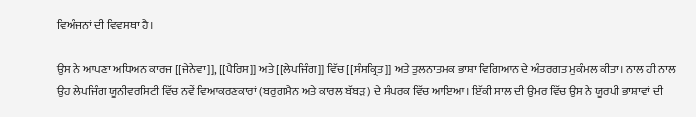ਵਿਅੰਜਨਾਂ ਦੀ ਵਿਵਸਥਾ ਹੈ।

ਉਸ ਨੇ ਆਪਣਾ ਅਧਿਅਨ ਕਾਰਜ [[ਜੇਨੇਵਾ]], [[ਪੈਰਿਸ]] ਅਤੇ [[ਲੇਪਜਿੰਗ]] ਵਿੱਚ [[ਸੰਸਕ੍ਰਿਤ]] ਅਤੇ ਤੁਲਨਾਤਮਕ ਭਾਸ਼ਾ ਵਿਗਿਆਨ ਦੇ ਅੰਤਰਗਤ ਮੁਕੰਮਲ ਕੀਤਾ। ਨਾਲ ਹੀ ਨਾਲ ਉਹ ਲੇਪਜਿੰਗ ਯੂਨੀਵਰਸਿਟੀ ਵਿੱਚ ਨਵੇਂ ਵਿਆਕਰਣਕਾਰਾਂ (ਬਰੁਗਮੈਨ ਅਤੇ ਕਾਰਲ ਬੱਬੜ) ਦੇ ਸੰਪਰਕ ਵਿੱਚ ਆਇਆ। ਇੱਕੀ ਸਾਲ ਦੀ ਉਮਰ ਵਿੱਚ ਉਸ ਨੇ ਯੂਰਪੀ ਭਾਸ਼ਾਵਾਂ ਦੀ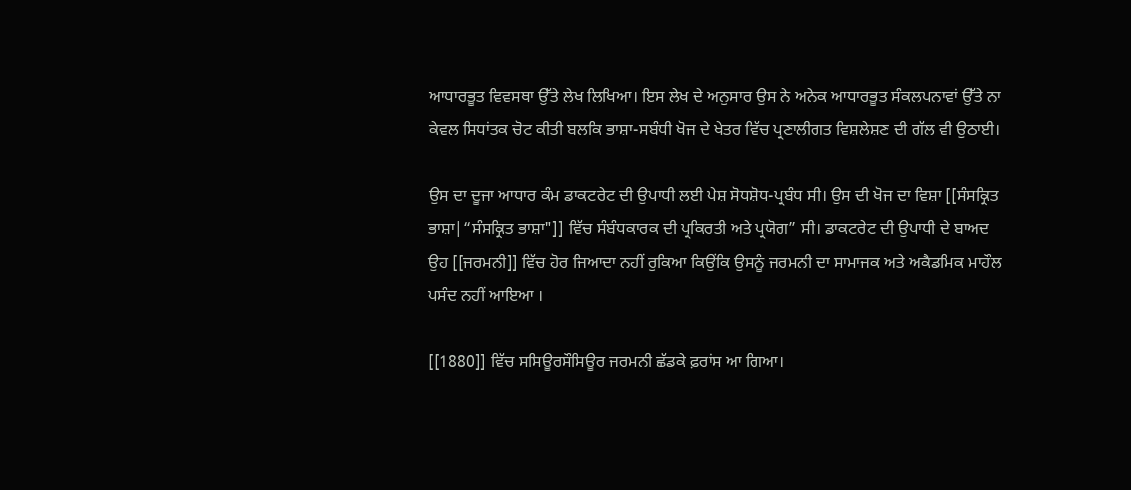ਆਧਾਰਭੂਤ ਵਿਵਸਥਾ ਉੱਤੇ ਲੇਖ ਲਿਖਿਆ। ਇਸ ਲੇਖ ਦੇ ਅਨੁਸਾਰ ਉਸ ਨੇ ਅਨੇਕ ਆਧਾਰਭੂਤ ਸੰਕਲਪਨਾਵਾਂ ਉੱਤੇ ਨਾ ਕੇਵਲ ਸਿਧਾਂਤਕ ਚੋਟ ਕੀਤੀ ਬਲਕਿ‌ ਭਾਸ਼ਾ-ਸਬੰਧੀ ਖੋਜ ਦੇ ਖੇਤਰ ਵਿੱਚ ਪ੍ਰਣਾਲੀਗਤ ਵਿਸ਼ਲੇਸ਼ਣ ਦੀ ਗੱਲ ਵੀ ਉਠਾਈ।

ਉਸ ਦਾ ਦੂਜਾ ਆਧਾਰ ਕੰਮ ਡਾਕਟਰੇਟ ਦੀ ਉਪਾਧੀ ਲਈ ਪੇਸ਼ ਸੋਧਸ਼ੋਧ-ਪ੍ਰਬੰਧ ਸੀ। ਉਸ ਦੀ ਖੋਜ ਦਾ ਵਿਸ਼ਾ [[ਸੰਸਕ੍ਰਿਤ ਭਾਸ਼ਾ|“ਸੰਸਕ੍ਰਿਤ ਭਾਸ਼ਾ"]] ਵਿੱਚ ਸੰਬੰਧਕਾਰਕ ਦੀ ਪ੍ਰਕਿਰਤੀ ਅਤੇ ਪ੍ਰਯੋਗ” ਸੀ। ਡਾਕਟਰੇਟ ਦੀ ਉਪਾਧੀ ਦੇ ਬਾਅਦ ਉਹ [[ਜਰਮਨੀ]] ਵਿੱਚ ਹੋਰ ਜਿਆਦਾ ਨਹੀਂ ਰੁਕਿਆ ਕਿਉਂਕਿ ਉਸਨੂੰ ਜਰਮਨੀ ਦਾ ਸਾਮਾਜਕ ਅਤੇ ਅਕੈਡਮਿਕ ਮਾਹੌਲ ਪਸੰਦ ਨਹੀਂ ਆਇਆ ।

[[1880]] ਵਿੱਚ ਸਸਿਊਰਸੌਸਿਊਰ ਜਰਮਨੀ ਛੱਡਕੇ ਫ਼ਰਾਂਸ ਆ ਗਿਆ।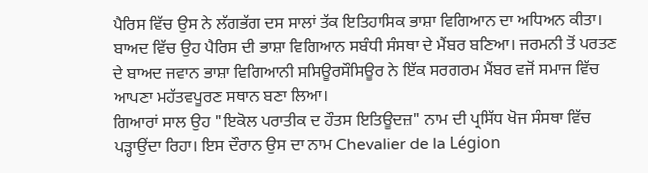ਪੈਰਿਸ ਵਿੱਚ ਉਸ ਨੇ ਲੱਗਭੱਗ ਦਸ ਸਾਲਾਂ ਤੱਕ ਇਤਿਹਾਸਿਕ ਭਾਸ਼ਾ ਵਿਗਿਆਨ ਦਾ ਅਧਿਅਨ ਕੀਤਾ। ਬਾਅਦ ਵਿੱਚ ਉਹ ਪੈਰਿਸ ਦੀ ਭਾਸ਼ਾ ਵਿਗਿਆਨ ਸਬੰਧੀ ਸੰਸਥਾ ਦੇ ਮੈਂਬਰ ਬਣਿਆ। ਜਰਮਨੀ ਤੋਂ ਪਰਤਣ ਦੇ ਬਾਅਦ ਜਵਾਨ ਭਾਸ਼ਾ ਵਿਗਿਆਨੀ ਸਸਿਊਰਸੌਸਿਊਰ ਨੇ ਇੱਕ ਸਰਗਰਮ ਮੈਂਬਰ ਵਜੋਂ ਸਮਾਜ ਵਿੱਚ ਆਪਣਾ ਮਹੱਤਵਪੂਰਣ ਸਥਾਨ ਬਣਾ ਲਿਆ।
ਗਿਆਰਾਂ ਸਾਲ ਉਹ "ਇਕੋਲ ਪਰਾਤੀਕ ਦ ਹੌਤਸ ਇਤਿਊਦਜ਼" ਨਾਮ ਦੀ ਪ੍ਰਸਿੱਧ ਖੋਜ ਸੰਸਥਾ ਵਿੱਚ ਪੜ੍ਹਾਉਂਦਾ ਰਿਹਾ। ਇਸ ਦੌਰਾਨ ਉਸ ਦਾ ਨਾਮ Chevalier de la Légion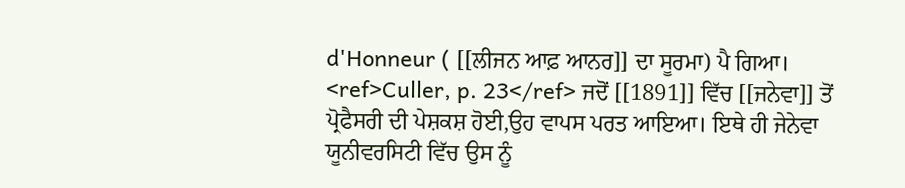d'Honneur ( [[ਲੀਜਨ ਆਫ਼ ਆਨਰ]] ਦਾ ਸੂਰਮਾ) ਪੈ ਗਿਆ। <ref>Culler, p. 23</ref> ਜਦੋਂ [[1891]] ਵਿੱਚ [[ਜਨੇਵਾ]] ਤੋਂ ਪ੍ਰੋਫੈਸਰੀ ਦੀ ਪੇਸ਼ਕਸ਼ ਹੋਈ,ਉਹ ਵਾਪਸ ਪਰਤ ਆਇਆ। ਇਥੇ ਹੀ ਜੇਨੇਵਾ ਯੂਨੀਵਰਸਿਟੀ ਵਿੱਚ ਉਸ ਨੂੰ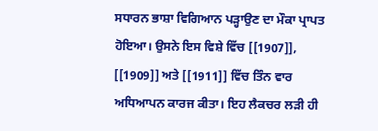ਸਧਾਰਨ ਭਾਸ਼ਾ ਵਿਗਿਆਨ ਪੜ੍ਹਾਉਣ ਦਾ ਮੌਕਾ ਪ੍ਰਾਪਤ ਹੋਇਆ। ਉਸਨੇ ਇਸ ਵਿਸ਼ੇ ਵਿੱਚ [[1907]], [[1909]] ਅਤੇ [[1911]] ਵਿੱਚ ਤਿੰਨ ਵਾਰ ਅਧਿਆਪਨ ਕਾਰਜ ਕੀਤਾ। ਇਹ ਲੈਕਚਰ ਲੜੀ ਹੀ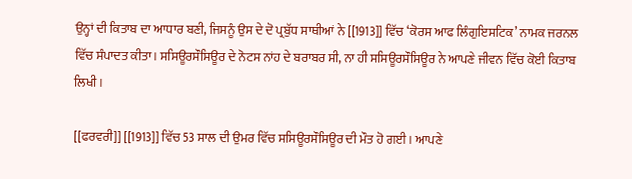ਉਨ੍ਹਾਂ ਦੀ ਕਿਤਾਬ ਦਾ ਆਧਾਰ ਬਣੀ, ਜਿਸਨੂੰ ਉਸ ਦੇ ਦੋ ਪ੍ਰਬੁੱਧ ਸਾਥੀਆਂ ਨੇ [[1913]] ਵਿੱਚ ‘ਕੋਰਸ ਆਫ ਲਿੰਗੁਇਸਟਿਕ’ ਨਾਮਕ ਜਰਨਲ ਵਿੱਚ ਸੰਪਾਦਤ ਕੀਤਾ। ਸਸਿਊਰਸੌਸਿਊਰ ਦੇ ਨੋਟਸ ਨਾਂਹ ਦੇ ਬਰਾਬਰ ਸੀ, ਨਾ ਹੀ ਸਸਿਊਰਸੌਸਿਊਰ ਨੇ ਆਪਣੇ ਜੀਵਨ ਵਿੱਚ ਕੋਈ ਕਿਤਾਬ ਲਿਖੀ ।

[[ਫਰਵਰੀ]] [[1913]] ਵਿੱਚ 53 ਸਾਲ ਦੀ ਉਮਰ ਵਿੱਚ ਸਸਿਊਰਸੌਸਿਊਰ ਦੀ ਮੌਤ ਹੋ ਗਈ। ਆਪਣੇ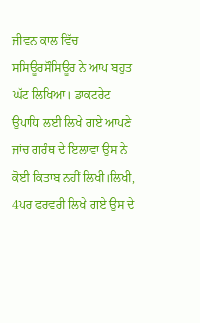ਜੀਵਨ ਕਾਲ ਵਿੱਚ ਸਸਿਊਰਸੌਸਿਊਰ ਨੇ ਆਪ ਬਹੁਤ ਘੱਟ ਲਿਖਿਆ। ਡਾਕਟਰੇਟ ਉਪਾਧਿ ਲਈ ਲਿਖੇ ਗਏ ਆਪਣੇ ਜਾਂਚ ਗਰੰਥ ਦੇ ਇਲਾਵਾ ਉਸ ਨੇ ਕੋਈ ਕਿਤਾਬ ਨਹੀਂ ਲਿਖੀ।ਲਿਖੀ, 4ਪਰ ਫਰਵਰੀ ਲਿਖੇ ਗਏ ਉਸ ਦੇ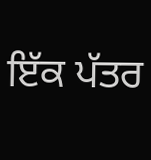ਇੱਕ ਪੱਤਰ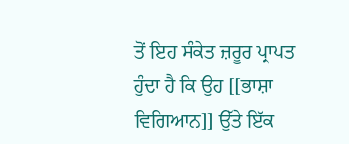ਤੋਂ ਇਹ ਸੰਕੇਤ ਜ਼ਰੂਰ ਪ੍ਰਾਪਤ ਹੁੰਦਾ ਹੈ ਕਿ ਉਹ [[ਭਾਸ਼ਾ ਵਿਗਿਆਨ]] ਉੱਤੇ ਇੱਕ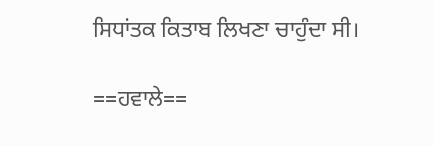ਸਿਧਾਂਤਕ ਕਿਤਾਬ ਲਿਖਣਾ ਚਾਹੁੰਦਾ ਸੀ।

==ਹਵਾਲੇ==